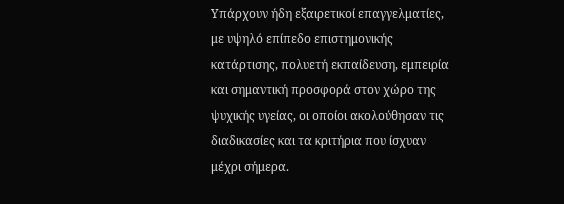Υπάρχουν ήδη εξαιρετικοί επαγγελματίες, με υψηλό επίπεδο επιστημονικής κατάρτισης, πολυετή εκπαίδευση, εμπειρία και σημαντική προσφορά στον χώρο της ψυχικής υγείας, οι οποίοι ακολούθησαν τις διαδικασίες και τα κριτήρια που ίσχυαν μέχρι σήμερα.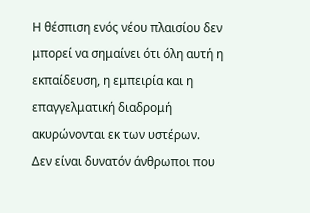Η θέσπιση ενός νέου πλαισίου δεν μπορεί να σημαίνει ότι όλη αυτή η εκπαίδευση, η εμπειρία και η επαγγελματική διαδρομή ακυρώνονται εκ των υστέρων.
Δεν είναι δυνατόν άνθρωποι που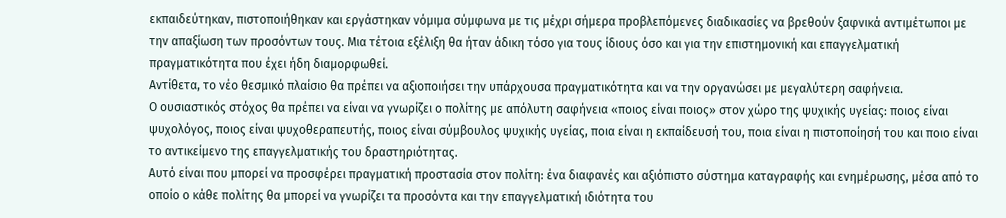εκπαιδεύτηκαν, πιστοποιήθηκαν και εργάστηκαν νόμιμα σύμφωνα με τις μέχρι σήμερα προβλεπόμενες διαδικασίες να βρεθούν ξαφνικά αντιμέτωποι με την απαξίωση των προσόντων τους. Μια τέτοια εξέλιξη θα ήταν άδικη τόσο για τους ίδιους όσο και για την επιστημονική και επαγγελματική πραγματικότητα που έχει ήδη διαμορφωθεί.
Αντίθετα, το νέο θεσμικό πλαίσιο θα πρέπει να αξιοποιήσει την υπάρχουσα πραγματικότητα και να την οργανώσει με μεγαλύτερη σαφήνεια.
Ο ουσιαστικός στόχος θα πρέπει να είναι να γνωρίζει ο πολίτης με απόλυτη σαφήνεια «ποιος είναι ποιος» στον χώρο της ψυχικής υγείας: ποιος είναι ψυχολόγος, ποιος είναι ψυχοθεραπευτής, ποιος είναι σύμβουλος ψυχικής υγείας, ποια είναι η εκπαίδευσή του, ποια είναι η πιστοποίησή του και ποιο είναι το αντικείμενο της επαγγελματικής του δραστηριότητας.
Αυτό είναι που μπορεί να προσφέρει πραγματική προστασία στον πολίτη: ένα διαφανές και αξιόπιστο σύστημα καταγραφής και ενημέρωσης, μέσα από το οποίο ο κάθε πολίτης θα μπορεί να γνωρίζει τα προσόντα και την επαγγελματική ιδιότητα του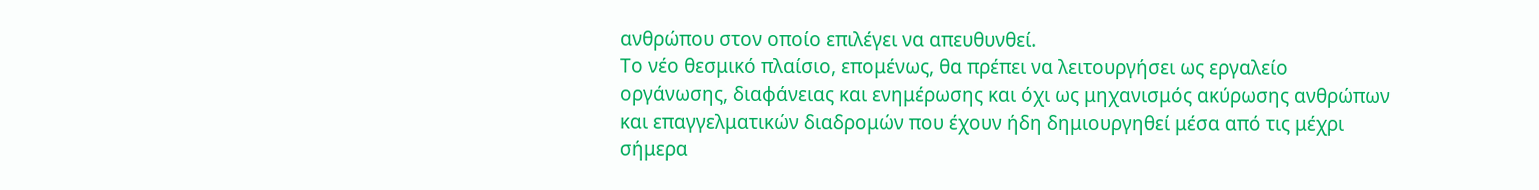ανθρώπου στον οποίο επιλέγει να απευθυνθεί.
Το νέο θεσμικό πλαίσιο, επομένως, θα πρέπει να λειτουργήσει ως εργαλείο οργάνωσης, διαφάνειας και ενημέρωσης και όχι ως μηχανισμός ακύρωσης ανθρώπων και επαγγελματικών διαδρομών που έχουν ήδη δημιουργηθεί μέσα από τις μέχρι σήμερα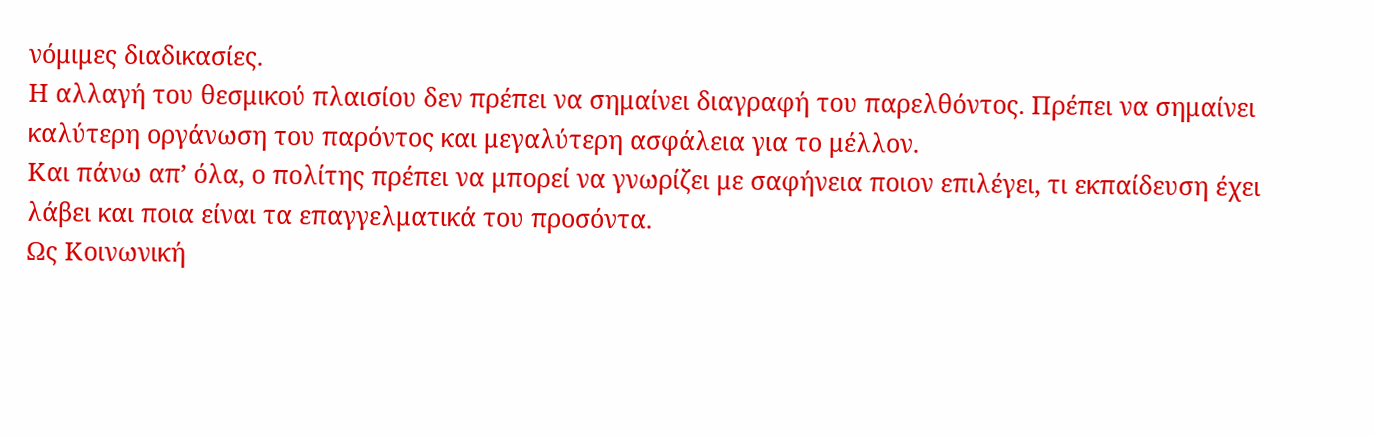νόμιμες διαδικασίες.
Η αλλαγή του θεσμικού πλαισίου δεν πρέπει να σημαίνει διαγραφή του παρελθόντος. Πρέπει να σημαίνει καλύτερη οργάνωση του παρόντος και μεγαλύτερη ασφάλεια για το μέλλον.
Και πάνω απ’ όλα, ο πολίτης πρέπει να μπορεί να γνωρίζει με σαφήνεια ποιον επιλέγει, τι εκπαίδευση έχει λάβει και ποια είναι τα επαγγελματικά του προσόντα.
Ως Κοινωνική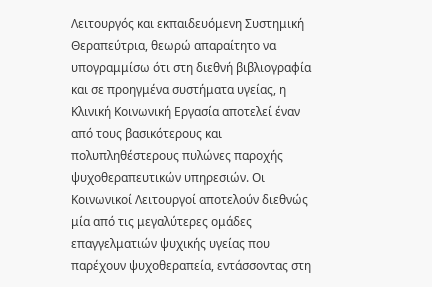Λειτουργός και εκπαιδευόμενη Συστημική Θεραπεύτρια, θεωρώ απαραίτητο να υπογραμμίσω ότι στη διεθνή βιβλιογραφία και σε προηγμένα συστήματα υγείας, η Κλινική Κοινωνική Εργασία αποτελεί έναν από τους βασικότερους και πολυπληθέστερους πυλώνες παροχής ψυχοθεραπευτικών υπηρεσιών. Οι Κοινωνικοί Λειτουργοί αποτελούν διεθνώς μία από τις μεγαλύτερες ομάδες επαγγελματιών ψυχικής υγείας που παρέχουν ψυχοθεραπεία, εντάσσοντας στη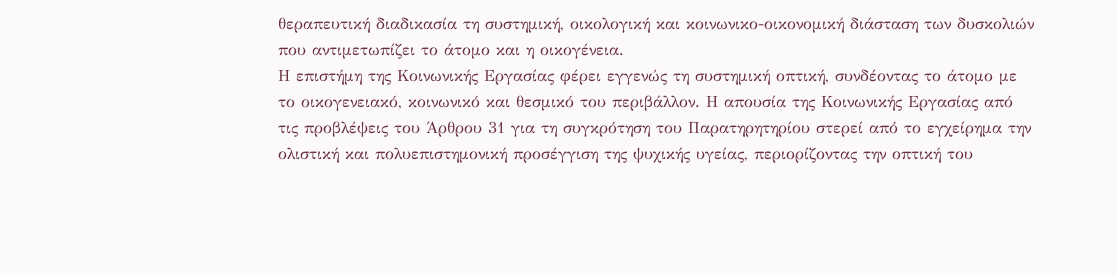θεραπευτική διαδικασία τη συστημική, οικολογική και κοινωνικο-οικονομική διάσταση των δυσκολιών που αντιμετωπίζει το άτομο και η οικογένεια.
Η επιστήμη της Κοινωνικής Εργασίας φέρει εγγενώς τη συστημική οπτική, συνδέοντας το άτομο με το οικογενειακό, κοινωνικό και θεσμικό του περιβάλλον. Η απουσία της Κοινωνικής Εργασίας από τις προβλέψεις του Άρθρου 31 για τη συγκρότηση του Παρατηρητηρίου στερεί από το εγχείρημα την ολιστική και πολυεπιστημονική προσέγγιση της ψυχικής υγείας, περιορίζοντας την οπτική του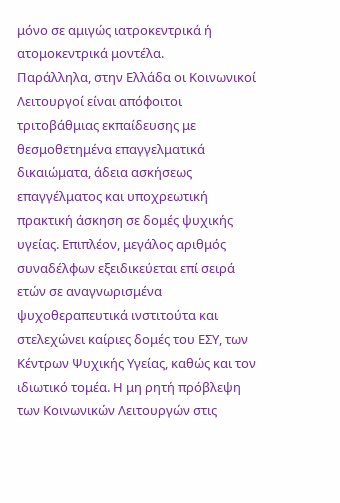μόνο σε αμιγώς ιατροκεντρικά ή ατομοκεντρικά μοντέλα.
Παράλληλα, στην Ελλάδα οι Κοινωνικοί Λειτουργοί είναι απόφοιτοι τριτοβάθμιας εκπαίδευσης με θεσμοθετημένα επαγγελματικά δικαιώματα, άδεια ασκήσεως επαγγέλματος και υποχρεωτική πρακτική άσκηση σε δομές ψυχικής υγείας. Επιπλέον, μεγάλος αριθμός συναδέλφων εξειδικεύεται επί σειρά ετών σε αναγνωρισμένα ψυχοθεραπευτικά ινστιτούτα και στελεχώνει καίριες δομές του ΕΣΥ, των Κέντρων Ψυχικής Υγείας, καθώς και τον ιδιωτικό τομέα. Η μη ρητή πρόβλεψη των Κοινωνικών Λειτουργών στις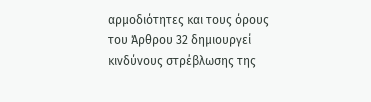αρμοδιότητες και τους όρους του Άρθρου 32 δημιουργεί κινδύνους στρέβλωσης της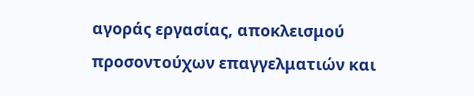αγοράς εργασίας, αποκλεισμού προσοντούχων επαγγελματιών και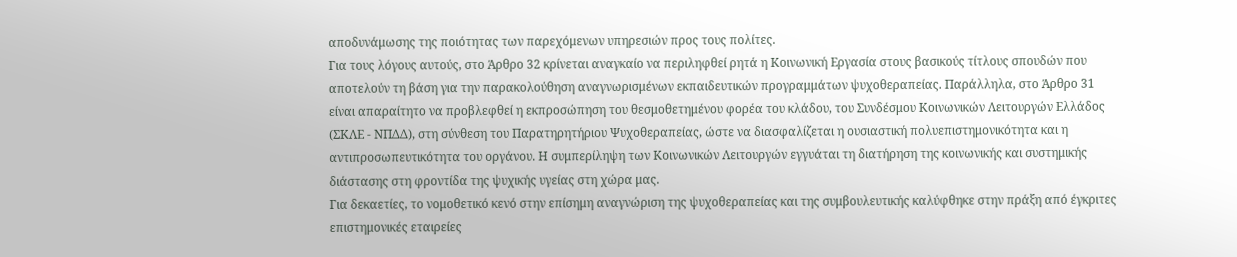αποδυνάμωσης της ποιότητας των παρεχόμενων υπηρεσιών προς τους πολίτες.
Για τους λόγους αυτούς, στο Άρθρο 32 κρίνεται αναγκαίο να περιληφθεί ρητά η Κοινωνική Εργασία στους βασικούς τίτλους σπουδών που αποτελούν τη βάση για την παρακολούθηση αναγνωρισμένων εκπαιδευτικών προγραμμάτων ψυχοθεραπείας. Παράλληλα, στο Άρθρο 31 είναι απαραίτητο να προβλεφθεί η εκπροσώπηση του θεσμοθετημένου φορέα του κλάδου, του Συνδέσμου Κοινωνικών Λειτουργών Ελλάδος (ΣΚΛΕ - ΝΠΔΔ), στη σύνθεση του Παρατηρητήριου Ψυχοθεραπείας, ώστε να διασφαλίζεται η ουσιαστική πολυεπιστημονικότητα και η αντιπροσωπευτικότητα του οργάνου. Η συμπερίληψη των Κοινωνικών Λειτουργών εγγυάται τη διατήρηση της κοινωνικής και συστημικής διάστασης στη φροντίδα της ψυχικής υγείας στη χώρα μας.
Για δεκαετίες, το νομοθετικό κενό στην επίσημη αναγνώριση της ψυχοθεραπείας και της συμβουλευτικής καλύφθηκε στην πράξη από έγκριτες επιστημονικές εταιρείες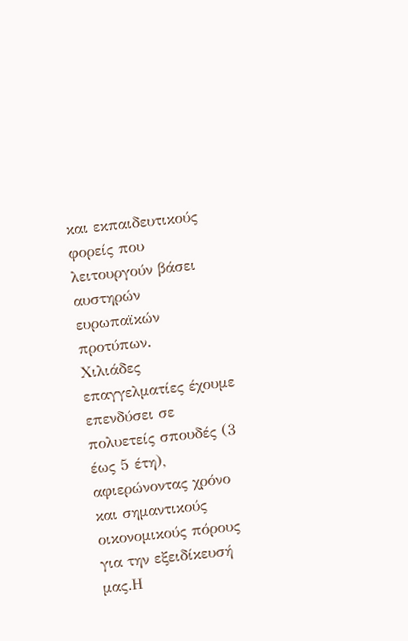και εκπαιδευτικούς φορείς που λειτουργούν βάσει αυστηρών ευρωπαϊκών προτύπων.
Χιλιάδες επαγγελματίες έχουμε επενδύσει σε πολυετείς σπουδές (3 έως 5 έτη), αφιερώνοντας χρόνο και σημαντικούς οικονομικούς πόρους για την εξειδίκευσή μας.Η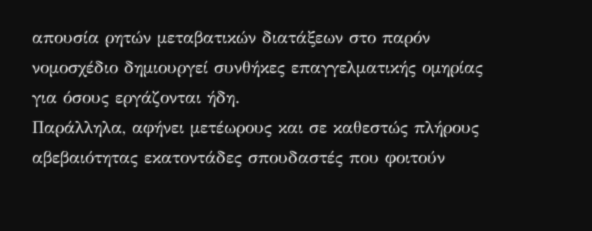απουσία ρητών μεταβατικών διατάξεων στο παρόν νομοσχέδιο δημιουργεί συνθήκες επαγγελματικής ομηρίας για όσους εργάζονται ήδη.
Παράλληλα, αφήνει μετέωρους και σε καθεστώς πλήρους αβεβαιότητας εκατοντάδες σπουδαστές που φοιτούν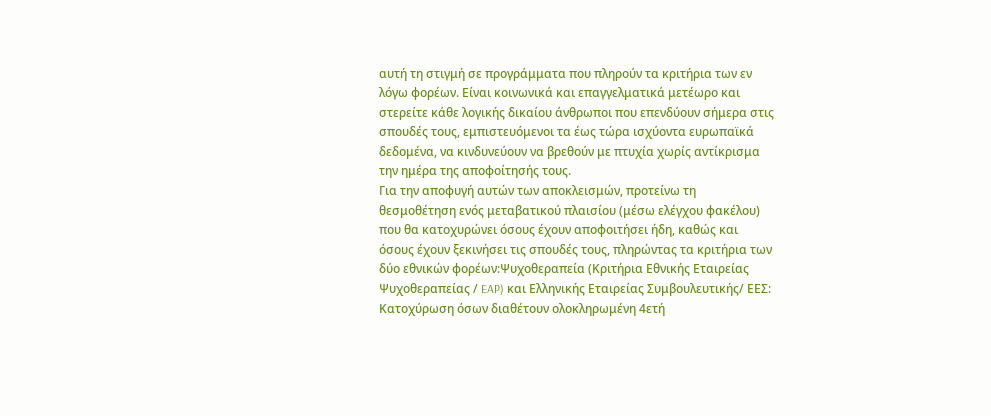αυτή τη στιγμή σε προγράμματα που πληρούν τα κριτήρια των εν λόγω φορέων. Είναι κοινωνικά και επαγγελματικά μετέωρο και στερείτε κάθε λογικής δικαίου άνθρωποι που επενδύουν σήμερα στις σπουδές τους, εμπιστευόμενοι τα έως τώρα ισχύοντα ευρωπαϊκά δεδομένα, να κινδυνεύουν να βρεθούν με πτυχία χωρίς αντίκρισμα την ημέρα της αποφοίτησής τους.
Για την αποφυγή αυτών των αποκλεισμών, προτείνω τη θεσμοθέτηση ενός μεταβατικού πλαισίου (μέσω ελέγχου φακέλου) που θα κατοχυρώνει όσους έχουν αποφοιτήσει ήδη, καθώς και όσους έχουν ξεκινήσει τις σπουδές τους, πληρώντας τα κριτήρια των δύο εθνικών φορέων:Ψυχοθεραπεία (Κριτήρια Εθνικής Εταιρείας Ψυχοθεραπείας / EAP) και Ελληνικής Εταιρείας Συμβουλευτικής/ ΕΕΣ: Κατοχύρωση όσων διαθέτουν ολοκληρωμένη 4ετή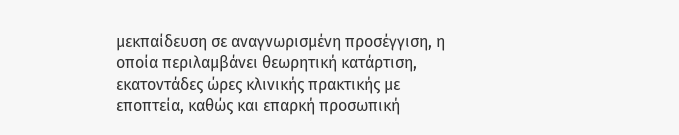μεκπαίδευση σε αναγνωρισμένη προσέγγιση, η οποία περιλαμβάνει θεωρητική κατάρτιση, εκατοντάδες ώρες κλινικής πρακτικής με εποπτεία, καθώς και επαρκή προσωπική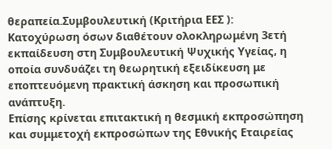θεραπεία.Συμβουλευτική (Κριτήρια ΕΕΣ ): Κατοχύρωση όσων διαθέτουν ολοκληρωμένη 3ετή εκπαίδευση στη Συμβουλευτική Ψυχικής Υγείας, η οποία συνδυάζει τη θεωρητική εξειδίκευση με εποπτευόμενη πρακτική άσκηση και προσωπική ανάπτυξη.
Επίσης κρίνεται επιτακτική η θεσμική εκπροσώπηση και συμμετοχή εκπροσώπων της Εθνικής Εταιρείας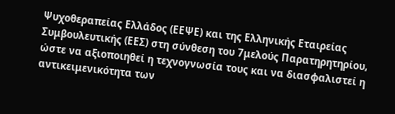Ψυχοθεραπείας Ελλάδος (ΕΕΨΕ) και της Ελληνικής Εταιρείας Συμβουλευτικής (ΕΕΣ) στη σύνθεση του 7μελούς Παρατηρητηρίου, ώστε να αξιοποιηθεί η τεχνογνωσία τους και να διασφαλιστεί η αντικειμενικότητα των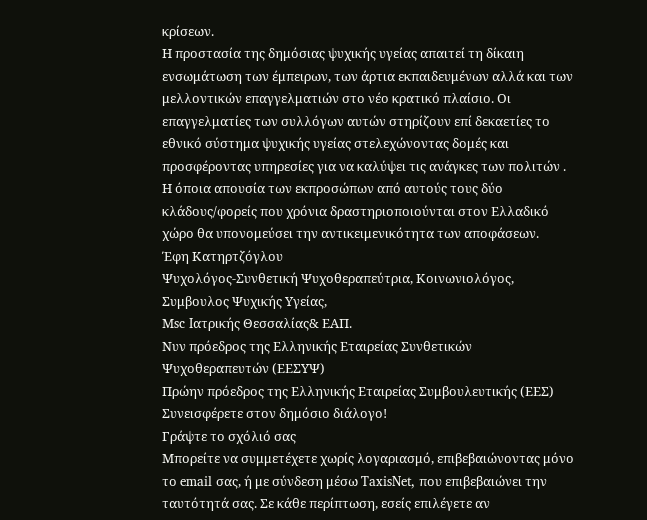κρίσεων.
Η προστασία της δημόσιας ψυχικής υγείας απαιτεί τη δίκαιη ενσωμάτωση των έμπειρων, των άρτια εκπαιδευμένων αλλά και των μελλοντικών επαγγελματιών στο νέο κρατικό πλαίσιο. Οι επαγγελματίες των συλλόγων αυτών στηρίζουν επί δεκαετίες το εθνικό σύστημα ψυχικής υγείας στελεχώνοντας δομές και προσφέροντας υπηρεσίες για να καλύψει τις ανάγκες των πολιτών .
Η όποια απουσία των εκπροσώπων από αυτούς τους δύο κλάδους/φορείς που χρόνια δραστηριοποιούνται στον Ελλαδικό χώρο θα υπονομεύσει την αντικειμενικότητα των αποφάσεων.
Έφη Κατηρτζόγλου
Ψυχολόγος-Συνθετική Ψυχοθεραπεύτρια, Κοινωνιολόγος, Συμβουλος Ψυχικής Υγείας,
Μsc Iατρικής Θεσσαλίας& ΕΑΠ.
Νυν πρόεδρος της Ελληνικής Εταιρείας Συνθετικών Ψυχοθεραπευτών (ΕΕΣΥΨ)
Πρώην πρόεδρος της Ελληνικής Εταιρείας Συμβουλευτικής (ΕΕΣ)
Συνεισφέρετε στον δημόσιο διάλογο!
Γράψτε το σχόλιό σας
Μπορείτε να συμμετέχετε χωρίς λογαριασμό, επιβεβαιώνοντας μόνο το email σας, ή με σύνδεση μέσω TaxisNet, που επιβεβαιώνει την ταυτότητά σας. Σε κάθε περίπτωση, εσείς επιλέγετε αν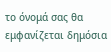το όνομά σας θα εμφανίζεται δημόσια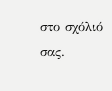στο σχόλιό σας.